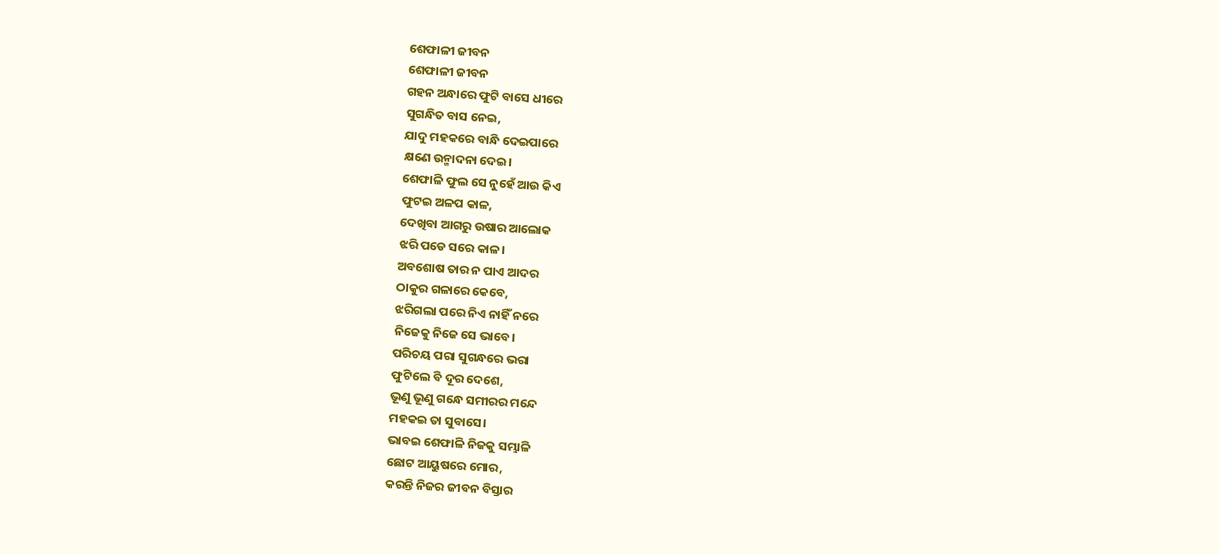ଶେଫାଳୀ ଜୀବନ
ଶେଫାଳୀ ଜୀବନ
ଗହନ ଅନ୍ଧାରେ ଫୁଟି ବାସେ ଧୀରେ
ସୁଗନ୍ଧିତ ବାସ ନେଇ,
ଯାଦୁ ମହକରେ ବାନ୍ଧି ଦେଇପାରେ
କ୍ଷଣେ ଉନ୍ମାଦନା ଦେଇ।
ଶେଫାଳି ଫୁଲ ସେ ନୁହେଁ ଆଉ କିଏ
ଫୁଟଇ ଅଳପ କାଳ,
ଦେଖିବା ଆଗରୁ ଉଷାର ଆଲୋକ
ଝରି ପଡେ ସରେ କାଳ।
ଅବଶୋଷ ତାର ନ ପାଏ ଆଦର
ଠାକୁର ଗଳାରେ କେବେ,
ଝରିଗଲା ପରେ ନିଏ ନାହିଁ ନରେ
ନିଜେକୁ ନିଜେ ସେ ଭାବେ।
ପରିଚୟ ପରା ସୁଗନ୍ଧରେ ଭରା
ଫୁଟିଲେ ବି ଦୂର ଦେଶେ,
ଭୂଣୁ ଭୂଣୁ ଗନ୍ଧେ ସମୀରର ମନ୍ଦେ
ମହକଇ ତା ସୁବାସେ।
ଭାବଇ ଶେଫାଳି ନିଜକୁ ସମ୍ଭାଳି
ଛୋଟ ଆୟୁଷରେ ମୋର,
କରନ୍ତି ନିଜର ଜୀବନ ବିସ୍ତାର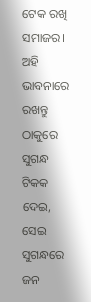ଟେକ ରଖି ସମାଜର।
ଅହି ଭାବନାରେ ରଖନ୍ତୁ ଠାକୁରେ
ସୁଗନ୍ଧ ଟିକକ ଦେଇ,
ସେଇ ସୁଗନ୍ଧରେ ଜନ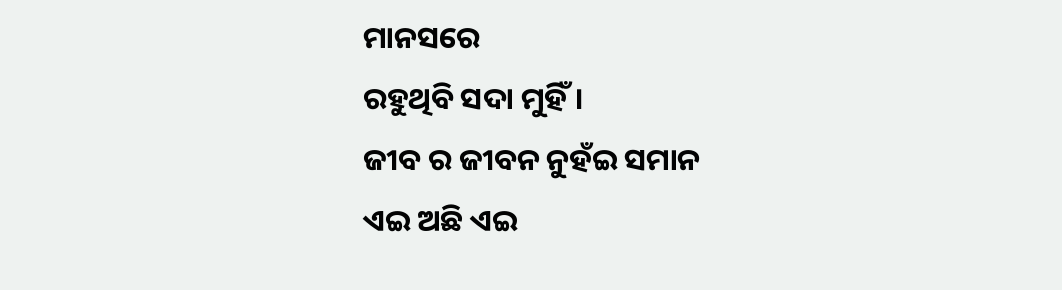ମାନସରେ
ରହୁଥିବି ସଦା ମୁହିଁ।
ଜୀବ ର ଜୀବନ ନୁହଁଇ ସମାନ
ଏଇ ଅଛି ଏଇ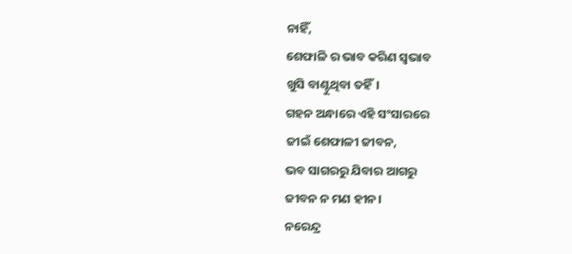ନାହିଁ,
ଶେଫାଳି ର ଭାବ କରିଣ ସ୍ୱଭାବ
ଖୁସି ବାଣ୍ଟୁଥିବା ତହିଁ।
ଗହନ ଅନ୍ଧାରେ ଏହି ସଂସାରରେ
ଜୀଇଁ ଶେଫାଳୀ ଜୀବନ,
ଭବ ସାଗରରୁ ଯିବାର ଆଗରୁ
ଜୀବନ ନ ମଣ ହୀନ।
ନରେନ୍ଦ୍ର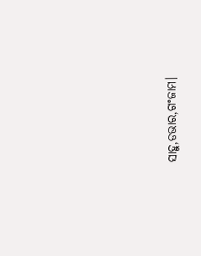ସାହୁ,ଡଭାର,ଗଂଜାମ।